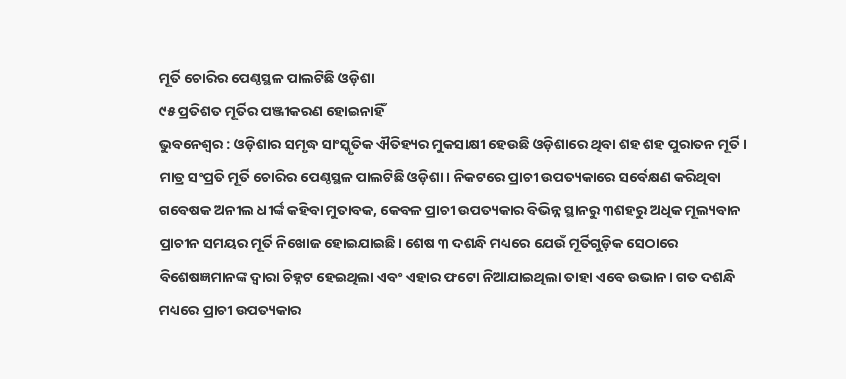ମୂର୍ତି ଚୋରିର ପେଣ୍ଠସ୍ଥଳ ପାଲଟିଛି ଓଡ଼ିଶା
୯୫ ପ୍ରତିଶତ ମୂର୍ତିର ପଞ୍ଜୀକରଣ ହୋଇନାହିଁ
ଭୁବନେଶ୍ବର : ଓଡ଼ିଶାର ସମୃଦ୍ଧ ସାଂସ୍କୃତିକ ଐତିହ୍ୟର ମୁକସାକ୍ଷୀ ହେଉଛି ଓଡ଼ିଶାରେ ଥିବା ଶହ ଶହ ପୁରାତନ ମୂର୍ତି। ମାତ୍ର ସଂପ୍ରତି ମୂର୍ତି ଚୋରିର ପେଣ୍ଠସ୍ଥଳ ପାଲଟିଛି ଓଡ଼ିଶା। ନିକଟରେ ପ୍ରାଚୀ ଉପତ୍ୟକାରେ ସର୍ବେକ୍ଷଣ କରିଥିବା ଗବେଷକ ଅନୀଲ ଧୀର୍ଙ୍କ କହିବା ମୁତାବକ, କେବଳ ପ୍ରାଚୀ ଉପତ୍ୟକାର ବିଭିନ୍ନ ସ୍ଥାନରୁ ୩ଶହରୁ ଅଧିକ ମୂଲ୍ୟବାନ ପ୍ରାଚୀନ ସମୟର ମୂର୍ତି ନିଖୋଜ ହୋଇଯାଇଛି। ଶେଷ ୩ ଦଶନ୍ଧି ମଧ୍ୟରେ ଯେଉଁ ମୂର୍ତିଗୁଡ଼ିକ ସେଠାରେ ବିଶେଷଜ୍ଞମାନଙ୍କ ଦ୍ବାରା ଚିହ୍ନଟ ହେଇଥିଲା ଏବଂ ଏହାର ଫଟୋ ନିଆଯାଇଥିଲା ତାହା ଏବେ ଉଭାନ। ଗତ ଦଶନ୍ଧି ମଧ୍ୟରେ ପ୍ରାଚୀ ଉପତ୍ୟକାର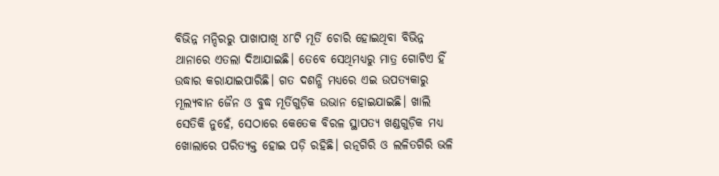ବିଭିନ୍ନ ମନ୍ଦିରରୁ ପାଖାପାଖି ୪୮ଟି ମୂର୍ତି ଚୋରି ହୋଇଥିବା ବିଭିନ୍ନ ଥାନାରେ ଏତଲା ଦିଆଯାଇଛି। ତେବେ ସେଥିମଧ୍ୟରୁ ମାତ୍ର ଗୋଟିଏ ହିଁ ଉଦ୍ଧାର କରାଯାଇପାରିଛି। ଗତ ଦଶନ୍ଧି ମଧ୍ୟରେ ଏଇ ଉପତ୍ୟକାରୁ ମୂଲ୍ୟବାନ ଜୈନ ଓ ବୁଦ୍ଧ ମୂର୍ତିଗୁଡ଼ିକ ଉଭାନ ହୋଇଯାଇଛି। ଖାଲି ସେତିକି ନୁହେଁ, ସେଠାରେ କେତେକ ବିରଳ ସ୍ଥାପତ୍ୟ ଖଣ୍ଡଗୁଡ଼ିକ ମଧ୍ୟ ଖୋଲାରେ ପରିତ୍ୟକ୍ତ ହୋଇ ପଡ଼ି ରହିଛି। ରତ୍ନଗିରି ଓ ଲଳିତଗିରି ଭଳି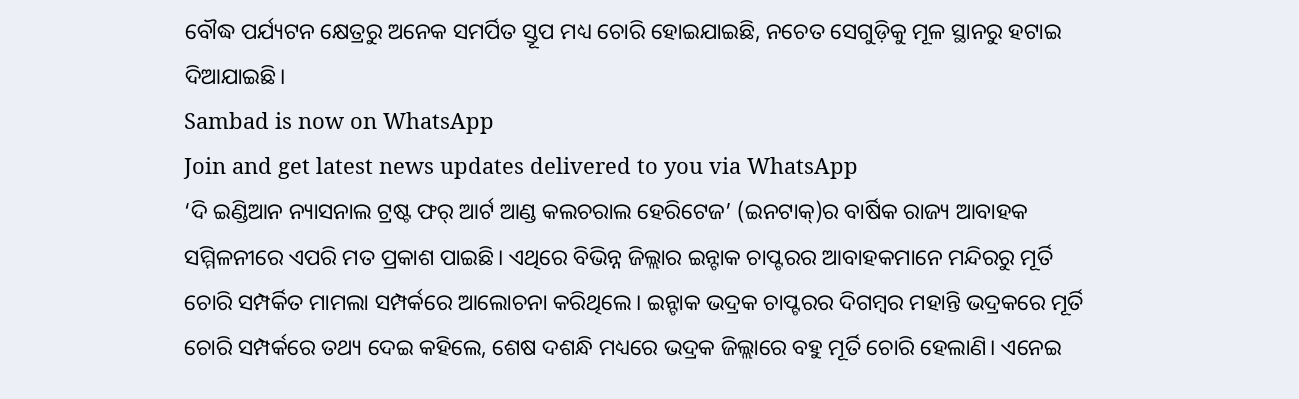ବୌଦ୍ଧ ପର୍ଯ୍ୟଟନ କ୍ଷେତ୍ରରୁ ଅନେକ ସମର୍ପିତ ସ୍ତୂପ ମଧ୍ୟ ଚୋରି ହୋଇଯାଇଛି, ନଚେତ ସେଗୁଡ଼ିକୁ ମୂଳ ସ୍ଥାନରୁ ହଟାଇ ଦିଆଯାଇଛି।
Sambad is now on WhatsApp
Join and get latest news updates delivered to you via WhatsApp
‘ଦି ଇଣ୍ଡିଆନ ନ୍ୟାସନାଲ ଟ୍ରଷ୍ଟ ଫର୍ ଆର୍ଟ ଆଣ୍ଡ କଲଚରାଲ ହେରିଟେଜ’ (ଇନଟାକ୍)ର ବାର୍ଷିକ ରାଜ୍ୟ ଆବାହକ ସମ୍ମିଳନୀରେ ଏପରି ମତ ପ୍ରକାଶ ପାଇଛି। ଏଥିରେ ବିଭିନ୍ନ ଜିଲ୍ଲାର ଇନ୍ଟାକ ଚାପ୍ଟରର ଆବାହକମାନେ ମନ୍ଦିରରୁ ମୂର୍ତି ଚୋରି ସମ୍ପର୍କିତ ମାମଲା ସମ୍ପର୍କରେ ଆଲୋଚନା କରିଥିଲେ। ଇନ୍ଟାକ ଭଦ୍ରକ ଚାପ୍ଟରର ଦିଗମ୍ବର ମହାନ୍ତି ଭଦ୍ରକରେ ମୂର୍ତି ଚୋରି ସମ୍ପର୍କରେ ତଥ୍ୟ ଦେଇ କହିଲେ, ଶେଷ ଦଶନ୍ଧି ମଧ୍ୟରେ ଭଦ୍ରକ ଜିଲ୍ଲାରେ ବହୁ ମୂର୍ତି ଚୋରି ହେଲାଣି। ଏନେଇ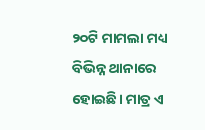୨୦ଟି ମାମଲା ମଧ୍ୟ ବିଭିନ୍ନ ଥାନାରେ ହୋଇଛି। ମାତ୍ର ଏ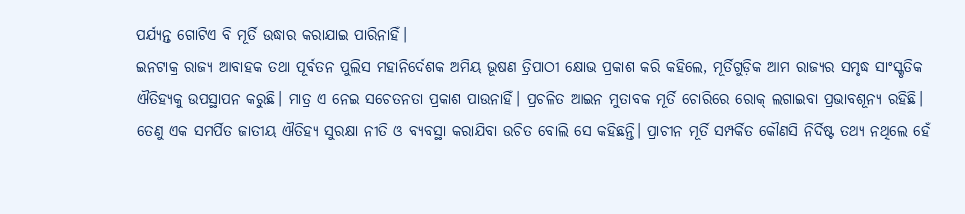ପର୍ଯ୍ୟନ୍ତ ଗୋଟିଏ ବି ମୂର୍ତି ଉଦ୍ଧାର କରାଯାଇ ପାରିନାହିଁ।
ଇନଟାକ୍ର ରାଜ୍ୟ ଆବାହକ ତଥା ପୂର୍ବତନ ପୁଲିସ ମହାନିର୍ଦେଶକ ଅମିୟ ଭୂଷଣ ତ୍ରିପାଠୀ କ୍ଷୋଭ ପ୍ରକାଶ କରି କହିଲେ, ମୂର୍ତିଗୁଡ଼ିକ ଆମ ରାଜ୍ୟର ସମୃଦ୍ଧ ସାଂସ୍କୃତିକ ଐତିହ୍ୟକୁ ଉପସ୍ଥାପନ କରୁଛି। ମାତ୍ର ଏ ନେଇ ସଚେତନତା ପ୍ରକାଶ ପାଉନାହିଁ। ପ୍ରଚଳିତ ଆଇନ ମୁତାବକ ମୂର୍ତି ଚୋରିରେ ରୋକ୍ ଲଗାଇବା ପ୍ରଭାବଶୂନ୍ୟ ରହିଛି। ତେଣୁ ଏକ ସମର୍ପିତ ଜାତୀୟ ଐତିହ୍ୟ ସୁରକ୍ଷା ନୀତି ଓ ବ୍ୟବସ୍ଥା କରାଯିବା ଉଚିତ ବୋଲି ସେ କହିଛନ୍ତି। ପ୍ରାଚୀନ ମୂର୍ତି ସମ୍ପର୍କିତ କୌଣସି ନିର୍ଦିଷ୍ଟ ତଥ୍ୟ ନଥିଲେ ହେଁ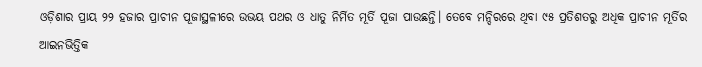ଓଡ଼ିଶାର ପ୍ରାୟ ୨୨ ହଜାର ପ୍ରାଚୀନ ପୂଜାସ୍ଥଳୀରେ ଉଭୟ ପଥର ଓ ଧାତୁ ନିର୍ମିତ ମୂର୍ତି ପୂଜା ପାଉଛନ୍ତି। ତେବେ ମନ୍ଦିରରେ ଥିବା ୯୫ ପ୍ରତିଶତରୁ ଅଧିକ ପ୍ରାଚୀନ ମୂର୍ତିର ଆଇନଭିତ୍ତିକ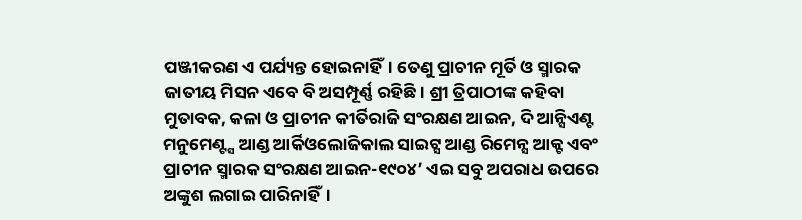ପଞ୍ଜୀକରଣ ଏ ପର୍ଯ୍ୟନ୍ତ ହୋଇନାହିଁ। ତେଣୁ ପ୍ରାଚୀନ ମୂର୍ତି ଓ ସ୍ମାରକ ଜାତୀୟ ମିସନ ଏବେ ବି ଅସମ୍ପୂର୍ଣ୍ଣ ରହିଛି। ଶ୍ରୀ ତ୍ରିପାଠୀଙ୍କ କହିବା ମୁତାବକ, କଳା ଓ ପ୍ରାଚୀନ କୀର୍ତିରାଜି ସଂରକ୍ଷଣ ଆଇନ, ଦି ଆନ୍ସିଏଣ୍ଟ ମନୁମେଣ୍ଟ୍ସ ଆଣ୍ଡ ଆର୍କିଓଲୋଜିକାଲ ସାଇଟ୍ସ ଆଣ୍ଡ ରିମେନ୍ସ ଆକ୍ଟ ଏବଂ ପ୍ରାଚୀନ ସ୍ମାରକ ସଂରକ୍ଷଣ ଆଇନ-୧୯୦୪’ ଏଇ ସବୁ ଅପରାଧ ଉପରେ ଅଙ୍କୁଶ ଲଗାଇ ପାରିନାହିଁ।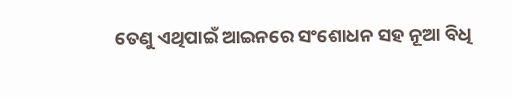ତେଣୁ ଏଥିପାଇଁ ଆଇନରେ ସଂଶୋଧନ ସହ ନୂଆ ବିଧି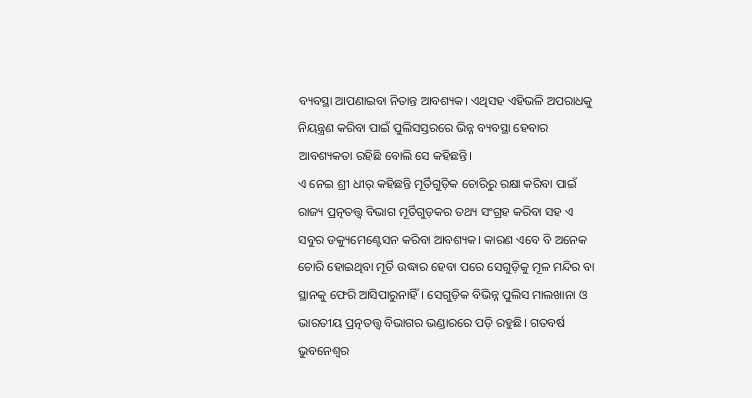ବ୍ୟବସ୍ଥା ଆପଣାଇବା ନିତାନ୍ତ ଆବଶ୍ୟକ। ଏଥିସହ ଏହିଭଳି ଅପରାଧକୁ ନିୟନ୍ତ୍ରଣ କରିବା ପାଇଁ ପୁଲିସସ୍ତରରେ ଭିନ୍ନ ବ୍ୟବସ୍ଥା ହେବାର ଆବଶ୍ୟକତା ରହିଛି ବୋଲି ସେ କହିଛନ୍ତି।
ଏ ନେଇ ଶ୍ରୀ ଧୀର୍ କହିଛନ୍ତି ମୂର୍ତିଗୁଡ଼ିକ ଚୋରିରୁ ରକ୍ଷା କରିବା ପାଇଁ ରାଜ୍ୟ ପ୍ରତ୍ନତତ୍ତ୍ବ ବିଭାଗ ମୂର୍ତିଗୁଡ଼କର ତଥ୍ୟ ସଂଗ୍ରହ କରିବା ସହ ଏ ସବୁର ଡକ୍ୟୁମେଣ୍ଟେସନ କରିବା ଆବଶ୍ୟକ। କାରଣ ଏବେ ବି ଅନେକ ଚୋରି ହୋଇଥିବା ମୂର୍ତି ଉଦ୍ଧାର ହେବା ପରେ ସେଗୁଡ଼ିକୁ ମୂଳ ମନ୍ଦିର ବା ସ୍ଥାନକୁ ଫେରି ଆସିପାରୁନାହିଁ। ସେଗୁଡ଼ିକ ବିଭିନ୍ନ ପୁଲିସ ମାଲଖାନା ଓ ଭାରତୀୟ ପ୍ରତ୍ନତତ୍ତ୍ବ ବିଭାଗର ଭଣ୍ଡାରରେ ପଡ଼ି ରହୁଛି। ଗତବର୍ଷ ଭୁବନେଶ୍ବର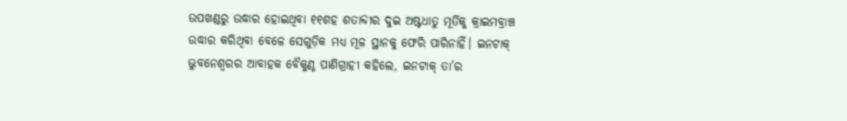ଉପଖଣ୍ଡରୁ ଉଦ୍ଧାର ହୋଇଥିବା ୧୧ଶହ ଶତାବ୍ଦୀର ଦୁଇ ଅଷ୍ଟଧାତୁ ମୂର୍ତିକୁ କ୍ରାଇମବ୍ରାଞ୍ଚ ଉଦ୍ଧାର କରିଥିବା ବେଳେ ସେଗୁଡ଼ିକ ମଧ୍ୟ ମୂଳ ସ୍ଥାନକୁ ଫେରି ପାରିନାହିଁ। ଇନଟାକ୍ ଭୁବନେଶ୍ବରର ଆବାହକ ବୈକୁଣ୍ଠ ପାଣିଗ୍ରାହୀ କହିଲେ, ଇନଟାକ୍ ତା’ର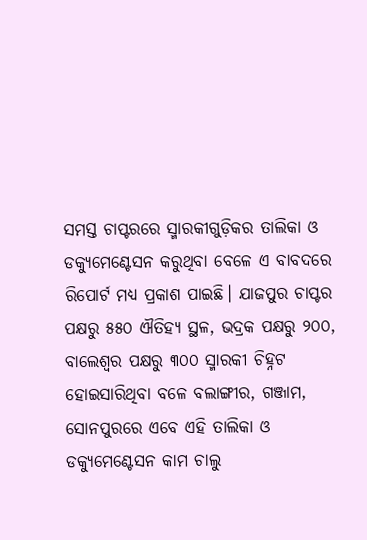ସମସ୍ତ ଚାପ୍ଟରରେ ସ୍ମାରକୀଗୁଡ଼ିକର ତାଲିକା ଓ ଡକ୍ୟୁମେଣ୍ଟେସନ କରୁଥିବା ବେଳେ ଏ ବାବଦରେ ରିପୋର୍ଟ ମଧ୍ୟ ପ୍ରକାଶ ପାଇଛି। ଯାଜପୁର ଚାପ୍ଟର ପକ୍ଷରୁ ୫୫୦ ଐତିହ୍ୟ ସ୍ଥଳ, ଭଦ୍ରକ ପକ୍ଷରୁ ୨୦୦, ବାଲେଶ୍ବର ପକ୍ଷରୁ ୩୦୦ ସ୍ମାରକୀ ଚିହ୍ନଟ ହୋଇସାରିଥିବା ବଳେ ବଲାଙ୍ଗୀର, ଗଞ୍ଜାମ, ସୋନପୁରରେ ଏବେ ଏହି ତାଲିକା ଓ ଡକ୍ୟୁମେଣ୍ଟେସନ କାମ ଚାଲୁ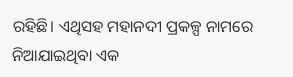ରହିଛି। ଏଥିସହ ମହାନଦୀ ପ୍ରକଳ୍ପ ନାମରେ ନିଆଯାଇଥିବା ଏକ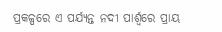ପ୍ରକଳ୍ପରେ ଏ ପର୍ଯ୍ୟନ୍ତ ନଦୀ ପାର୍ଶ୍ବରେ ପ୍ରାୟ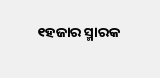୧ହଜାର ସ୍ମାରକ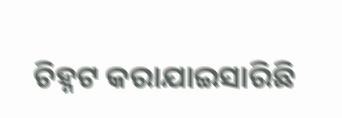ଚିହ୍ନଟ କରାଯାଇସାରିଛି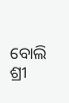ବୋଲି ଶ୍ରୀ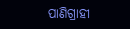ପାଣିଗ୍ରାହୀ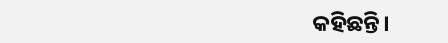କହିଛନ୍ତି।